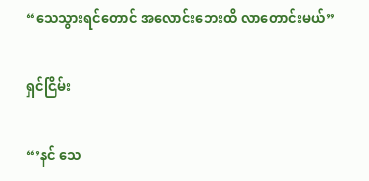“သေသွားရင်တောင် အလောင်းဘေးထိ လာတောင်းမယ်”

ရှင်ငြိမ်း

“’နင် သေ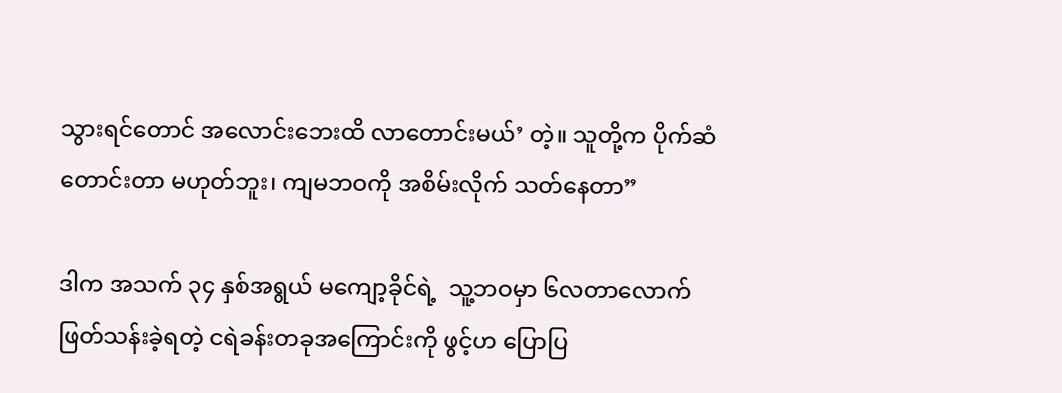သွားရင်တောင် အလောင်းဘေးထိ လာတောင်းမယ်’ တဲ့။ သူတို့က ပိုက်ဆံတောင်းတာ မဟုတ်ဘူး၊ ကျမဘဝကို အစိမ်းလိုက် သတ်နေတာ”

ဒါက အသက် ၃၄ နှစ်အရွယ် မကျော့ခိုင်ရဲ့  သူ့ဘဝမှာ ၆လတာလောက် ဖြတ်သန်းခဲ့ရတဲ့ ငရဲခန်းတခုအကြောင်းကို ဖွင့်ဟ ပြောပြ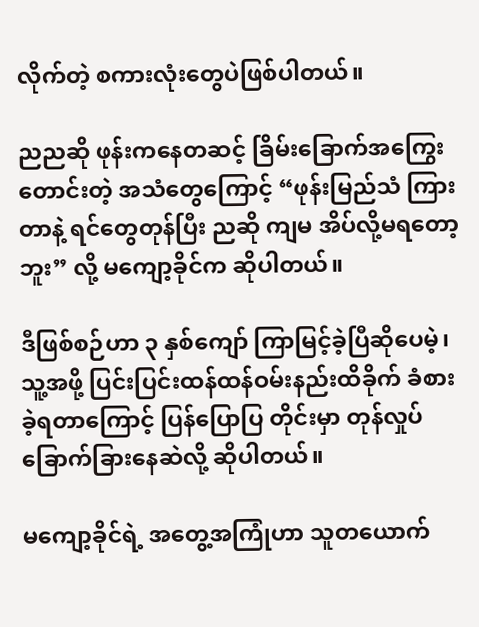လိုက်တဲ့ စကားလုံးတွေပဲဖြစ်ပါတယ်။

ညညဆို ဖုန်းကနေတဆင့် ခြိမ်းခြောက်အကြွေးတောင်းတဲ့ အသံတွေကြောင့် “ဖုန်းမြည်သံ ကြားတာနဲ့ ရင်တွေတုန်ပြီး ညဆို ကျမ အိပ်လို့မရတော့ဘူး” လို့ မကျော့ခိုင်က ဆိုပါတယ်။

ဒီဖြစ်စဉ်ဟာ ၃ နှစ်ကျော် ကြာမြင့်ခဲ့ပြီဆိုပေမဲ့၊ သူ့အဖို့ ပြင်းပြင်းထန်ထန်ဝမ်းနည်းထိခိုက် ခံစားခဲ့ရတာကြောင့် ပြန်ပြောပြ တိုင်းမှာ တုန်လှုပ်ခြောက်ခြားနေဆဲလို့ ဆိုပါတယ်။

မကျော့ခိုင်ရဲ့ အတွေ့အကြုံဟာ သူတယောက်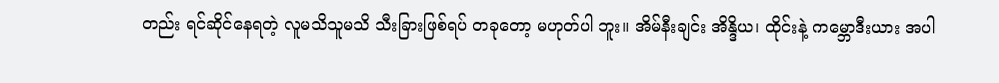တည်း ရင်ဆိုင်နေရတဲ့ လူမသိသူမသိ သီးခြားဖြစ်ရပ် တခုတော့ မဟုတ်ပါ ဘူး။ အိမ်နီးချင်း အိန္ဒိယ၊ ထိုင်းနဲ့ ကမ္ဘောဒီးယား အပါ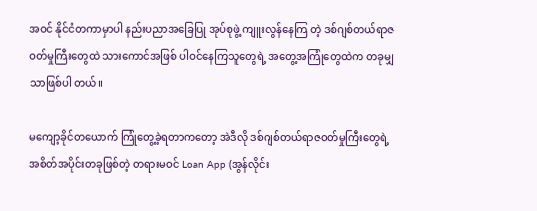အဝင် နိုင်ငံတကာမှာပါ နည်းပညာအခြေပြု အုပ်စုဖွဲ့ ကျူးလွန်နေကြ တဲ့ ဒစ်ဂျစ်တယ်ရာဇဝတ်မှုကြီးတွေထဲ သားကောင်အဖြစ် ပါဝင်နေကြသူတွေရဲ့ အတွေ့အကြုံတွေထဲက တခုမျှသာဖြစ်ပါ တယ်။

မကျော့ခိုင်တယောက် ကြုံတွေ့ခဲ့ရတာကတော့ အဲဒီလို ဒစ်ဂျစ်တယ်ရာဇဝတ်မှုကြီးတွေရဲ့ အစိတ်အပိုင်းတခုဖြစ်တဲ့ တရားမဝင် Loan App (အွန်လိုင်း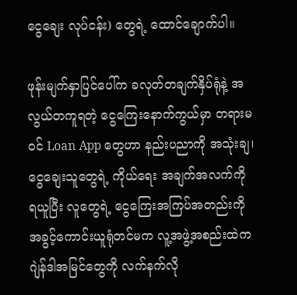ငွေချေး လုပ်ငန်း) တွေရဲ့ ထောင်ချောက်ပါ။

ဖုန်းမျက်နှာပြင်ပေါ်က ခလုတ်တချက်နှိပ်ရုံနဲ့ အလွယ်တကူရတဲ့ ငွေကြေးနောက်ကွယ်မှာ တရားမဝင် Loan App တွေဟာ နည်းပညာကို အသုံးချ၊ ငွေချေးသူတွေရဲ့ ကိုယ်ရေး အချက်အလက်ကို ရယူပြီး လူတွေရဲ့ ငွေကြေးအကြပ်အတည်းကို အခွင့်ကောင်းယူရုံတင်မက လူ့အဖွဲ့အစည်းထဲက ဂျဲန်ဒါအမြင်တွေကို လက်နက်လို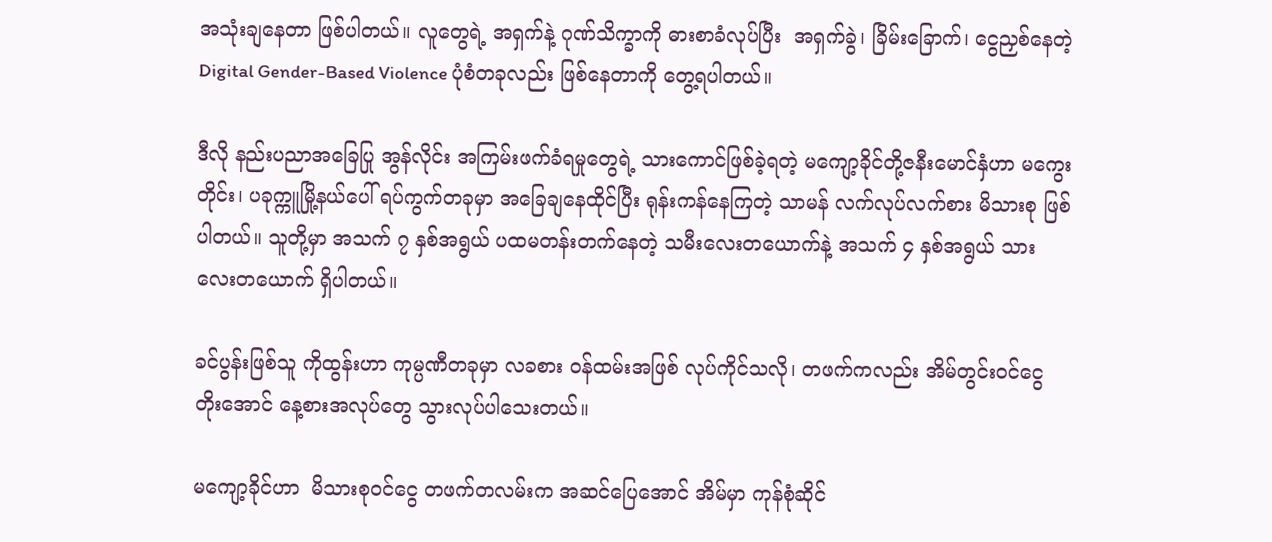အသုံးချနေတာ ဖြစ်ပါတယ်။ လူတွေရဲ့ အရှက်နဲ့ ဂုဏ်သိက္ခာကို ဓားစာခံလုပ်ပြီး  အရှက်ခွဲ၊ ခြိမ်းခြောက်၊ ငွေညှစ်နေတဲ့ Digital Gender-Based Violence ပုံစံတခုလည်း ဖြစ်နေတာကို တွေ့ရပါတယ်။

ဒီလို နည်းပညာအခြေပြု အွန်လိုင်း အကြမ်းဖက်ခံရမှုတွေရဲ့ သားကောင်ဖြစ်ခဲ့ရတဲ့ မကျော့ခိုင်တို့ဇနီးမောင်နှံဟာ မကွေးတိုင်း၊ ပခုက္ကူမြို့နယ်ပေါ် ရပ်ကွက်တခုမှာ အခြေချနေထိုင်ပြီး ရုန်းကန်နေကြတဲ့ သာမန် လက်လုပ်လက်စား မိသားစု ဖြစ်ပါတယ်။ သူတို့မှာ အသက် ၇ နှစ်အရွယ် ပထမတန်းတက်နေတဲ့ သမီးလေးတယောက်နဲ့ အသက် ၄ နှစ်အရွယ် သားလေးတယောက် ရှိပါတယ်။

ခင်ပွန်းဖြစ်သူ ကိုထွန်းဟာ ကုမ္ပဏီတခုမှာ လခစား ဝန်ထမ်းအဖြစ် လုပ်ကိုင်သလို၊ တဖက်ကလည်း အိမ်တွင်းဝင်ငွေ တိုးအောင် နေ့စားအလုပ်တွေ သွားလုပ်ပါသေးတယ်။

မကျော့ခိုင်ဟာ  မိသားစုဝင်ငွေ တဖက်တလမ်းက အဆင်ပြေအောင် အိမ်မှာ ကုန်စုံဆိုင်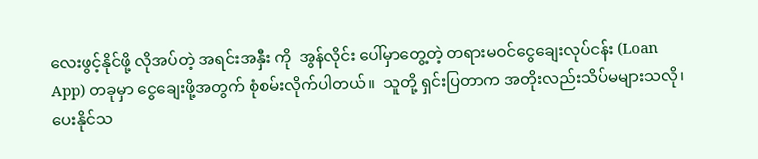လေးဖွင့်နိုင်ဖို့ လိုအပ်တဲ့ အရင်းအနှီး ကို  အွန်လိုင်း ပေါ်မှာတွေ့တဲ့ တရားမဝင်ငွေချေးလုပ်ငန်း (Loan App) တခုမှာ ငွေချေးဖို့အတွက် စုံစမ်းလိုက်ပါတယ်။  သူတို့ ရှင်းပြတာက အတိုးလည်းသိပ်မများသလို၊ ပေးနိုင်သ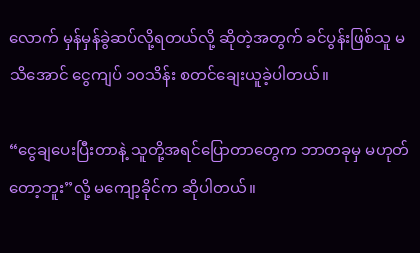လောက် မှန်မှန်ခွဲဆပ်လို့ရတယ်လို့ ဆိုတဲ့အတွက် ခင်ပွန်းဖြစ်သူ မသိအောင် ငွေကျပ် ၁၀သိန်း စတင်ချေးယူခဲ့ပါတယ်။

“ငွေချပေးပြီးတာနဲ့ သူတို့အရင်ပြောတာတွေက ဘာတခုမှ မဟုတ်တော့ဘူး”လို့ မကျော့ခိုင်က ဆိုပါတယ်။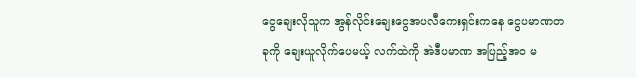ငွေချေးလိုသူက အွန်လိုင်းချေးငွေအပလီကေးရှင်းကနေ ငွေပမာဏတခုကို ချေးယူလိုက်ပေမယ့် လက်ထဲကို အဲဒီပမာဏ အပြည့်အဝ မ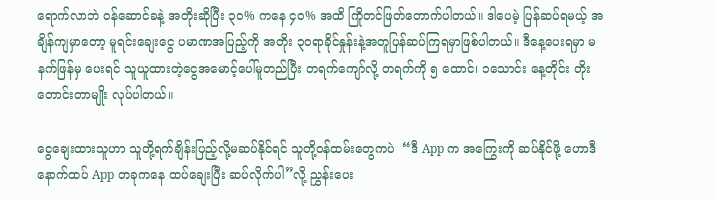ရောက်လာဘဲ ဝန်ဆောင်ခနဲ့ အတိုးဆိုပြီး ၃၀% ကနေ ၄၀% အထိ ကြိုတင်ဖြတ်တောက်ပါတယ်။ ဒါပေမဲ့ ပြန်ဆပ်ရမယ့် အချိန်ကျမှာတော့ မူရင်းချေးငွေ ပမာဏအပြည့်ကို အတိုး ၃၀ရာခိုင်နှုန်းနဲ့အတူပြန်ဆပ်ကြရမှာဖြစ်ပါတယ်။ ဒီနေ့ပေးရမှာ မနက်ဖြန်မှ ပေးရင် သူယူထားတဲ့ငွေအမောင့်ပေါ်မူတည်ပြီး တရက်ကျော်လို့ တရက်ကို ၅ ထောင်၊ ၁သောင်း နေ့တိုင်း တိုးတောင်းတာမျိုး လုပ်ပါတယ်။

ငွေချေးထားသူဟာ သူတို့ရက်ချိန်းပြည့်လို့မဆပ်နိုင်ရင် သူတို့ဝန်ထမ်းတွေကပဲ  “ဒီ App က အကြွေးကို ဆပ်နိုင်ဖို့ ဟောဒီ နောက်ထပ် App တခုကနေ ထပ်ချေးပြီး ဆပ်လိုက်ပါ”လို့ ညွှန်းပေး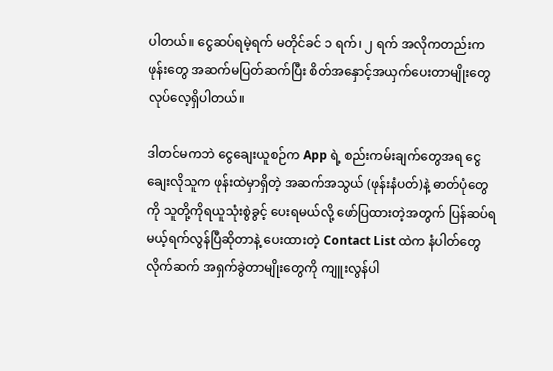ပါတယ်။ ငွေဆပ်ရမဲ့ရက် မတိုင်ခင် ၁ ရက်၊ ၂ ရက် အလိုကတည်းက ဖုန်းတွေ အဆက်မပြတ်ဆက်ပြီး စိတ်အနှောင့်အယှက်ပေးတာမျိုးတွေ လုပ်လေ့ရှိပါတယ်။

ဒါတင်မကဘဲ ငွေချေးယူစဉ်က App ရဲ့ စည်းကမ်းချက်တွေအရ ငွေချေးလိုသူက ဖုန်းထဲမှာရှိတဲ့ အဆက်အသွယ် (ဖုန်းနံပတ်)နဲ့ ဓာတ်ပုံတွေ ကို သူတို့ကိုရယူသုံးစွဲခွင့် ပေးရမယ်လို့ ဖော်ပြထားတဲ့အတွက် ပြန်ဆပ်ရမယ့်ရက်လွန်ပြီဆိုတာနဲ့ ပေးထားတဲ့ Contact List ထဲက နံပါတ်တွေလိုက်ဆက် အရှက်ခွဲတာမျိုးတွေကို ကျူးလွန်ပါ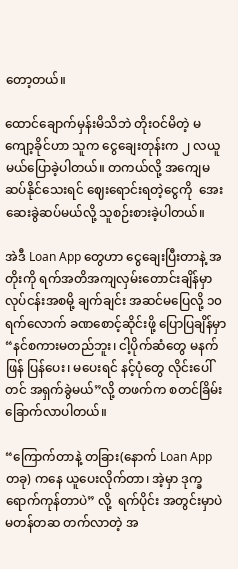တော့တယ်။

ထောင်ချောက်မှန်းမိသိဘဲ တိုးဝင်မိတဲ့ မကျော့ခိုင်ဟာ သူက ငွေချေးတုန်းက ၂ လယူမယ်ပြောခဲ့ပါတယ်။ တကယ်လို့ အကျေမဆပ်နိုင်သေးရင် ဈေးရောင်းရတဲ့ငွေကို  အေးဆေးခွဲဆပ်မယ်လို့ သူစဉ်းစားခဲ့ပါတယ်။

အဲဒီ Loan App တွေဟာ ငွေချေးပြီးတာနဲ့ အတိုးကို ရက်အတိအကျလှမ်းတောင်းချိန်မှာ လုပ်ငန်းအစမို့ ချက်ချင်း အဆင်မပြေလို့ ၁၀ရက်လောက် ခဏစောင့်ဆိုင်းဖို့ ပြောပြချိန်မှာ “နင်စကားမတည်ဘူး၊ ငါ့ပိုက်ဆံတွေ မနက်ဖြန် ပြန်ပေး၊ မပေးရင် နင့်ပုံတွေ လိုင်းပေါ်တင် အရှက်ခွဲမယ်”လို့ တဖက်က စတင်ခြိမ်းခြောက်လာပါတယ်။

“ကြောက်တာနဲ့ တခြား(နောက် Loan App တခု) ကနေ ယူပေးလိုက်တာ၊ အဲ့မှာ ဒုက္ခရောက်ကုန်တာပဲ” လို့  ရက်ပိုင်း အတွင်းမှာပဲ မတန်တဆ တက်လာတဲ့ အ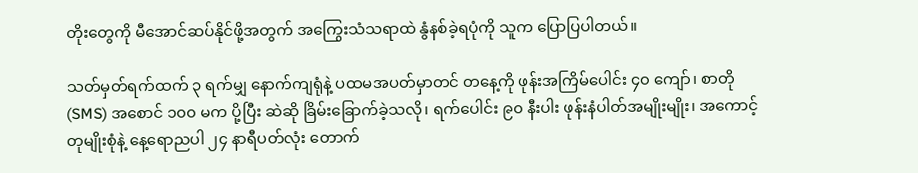တိုးတွေကို မီအောင်ဆပ်နိုင်ဖို့အတွက် အကြွေးသံသရာထဲ နွံနစ်ခဲ့ရပုံကို သူက ပြောပြပါတယ်။

သတ်မှတ်ရက်ထက် ၃ ရက်မျှ နောက်ကျရုံနဲ့ ပထမအပတ်မှာတင် တနေ့ကို ဖုန်းအကြိမ်ပေါင်း ၄၀ ကျော်၊ စာတို (SMS) အစောင် ၁၀၀ မက ပို့ပြီး ဆဲဆို ခြိမ်းခြောက်ခဲ့သလို၊ ရက်ပေါင်း ၉၀ နီးပါး ဖုန်းနံပါတ်အမျိုးမျိုး၊ အကောင့်တုမျိုးစုံနဲ့ နေ့ရောညပါ ၂၄ နာရီပတ်လုံး တောက်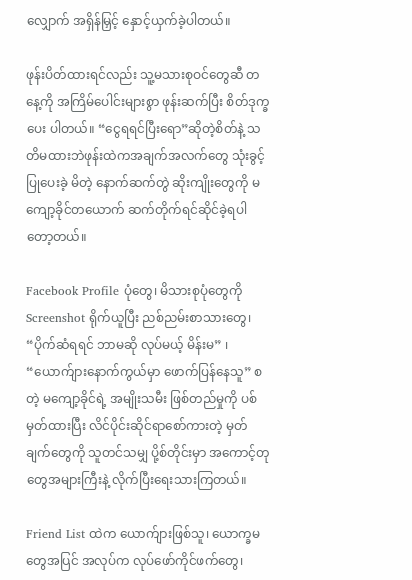လျှောက် အရှိန်မြှင့် နှောင့်ယှက်ခဲ့ပါတယ်။

ဖုန်းပိတ်ထားရင်လည်း သူ့မသားစုဝင်တွေဆီ တနေ့ကို အကြိမ်ပေါင်းများစွာ ဖုန်းဆက်ပြီး စိတ်ဒုက္ခပေး ပါတယ်။ “ငွေရရင်ပြီးရော”ဆိုတဲ့စိတ်နဲ့ သတိမထားဘဲဖုန်းထဲကအချက်အလက်တွေ သုံးခွင့်ပြုပေးခဲ့ မိတဲ့ နောက်ဆက်တွဲ ဆိုးကျိုးတွေကို မကျော့ခိုင်တယောက် ဆက်တိုက်ရင်ဆိုင်ခဲ့ရပါတော့တယ်။

Facebook Profile ပုံတွေ၊ မိသားစုပုံတွေကို Screenshot ရိုက်ယူပြီး ညစ်ညမ်းစာသားတွေ၊ “ပိုက်ဆံရရင် ဘာမဆို လုပ်မယ့် မိန်းမ” ၊ “ယောက်ျားနောက်ကွယ်မှာ ဖောက်ပြန်နေသူ” စတဲ့ မကျော့ခိုင်ရဲ့ အမျိုးသမီး ဖြစ်တည်မှုကို ပစ်မှတ်ထားပြီး လိင်ပိုင်းဆိုင်ရာစော်ကားတဲ့ မှတ်ချက်တွေကို သူတင်သမျှ ပို့စ်တိုင်းမှာ အကောင့်တုတွေအများကြီးနဲ့ လိုက်ပြီးရေးသားကြတယ်။

Friend List ထဲက ယောက်ျားဖြစ်သူ၊ ယောက္ခမတွေအပြင် အလုပ်က လုပ်ဖော်ကိုင်ဖက်တွေ၊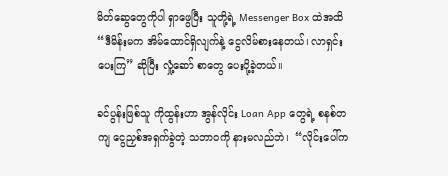မိတ်ဆွေတွေကိုပါ ရှာဖွေပြီး သူတို့ရဲ့ Messenger Box ထဲအထိ “ဒီမိန်းမက အိမ်ထောင်ရှိလျက်နဲ့ ငွေလိမ်စားနေတယ်၊ လာရှင်းပေးကြ” ဆိုပြီး လှုံ့ဆော် စာတွေ ပေးပို့ခဲ့တယ်။

ခင်ပွန်းဖြစ်သူ ကိုထွန်းဟာ အွန်လိုင်း Loan App တွေရဲ့ စနစ်တကျ ငွေညှစ်အရှက်ခွဲတဲ့ သဘာဝကို နားမလည်ဘဲ၊  “လိုင်းပေါ်က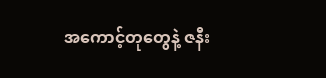အကောင့်တုတွေနဲ့ ဇနီး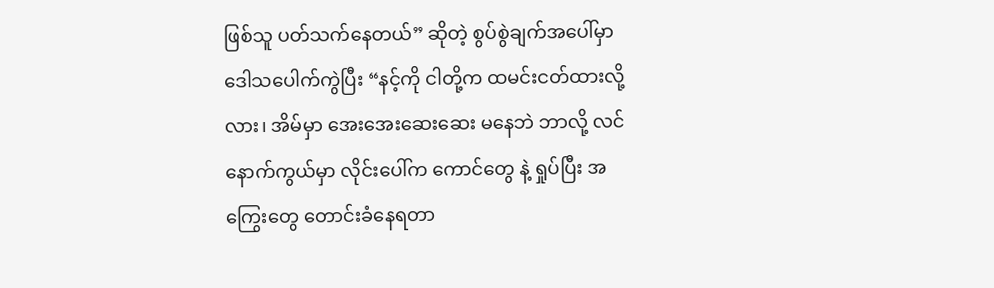ဖြစ်သူ ပတ်သက်နေတယ်” ဆိုတဲ့ စွပ်စွဲချက်အပေါ်မှာဒေါသပေါက်ကွဲပြီး “နင့်ကို ငါတို့က ထမင်းငတ်ထားလို့လား၊ အိမ်မှာ အေးအေးဆေးဆေး မနေဘဲ ဘာလို့ လင်နောက်ကွယ်မှာ လိုင်းပေါ်က ကောင်တွေ နဲ့ ရှုပ်ပြီး အကြွေးတွေ တောင်းခံနေရတာ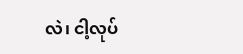လဲ၊ ငါ့လုပ်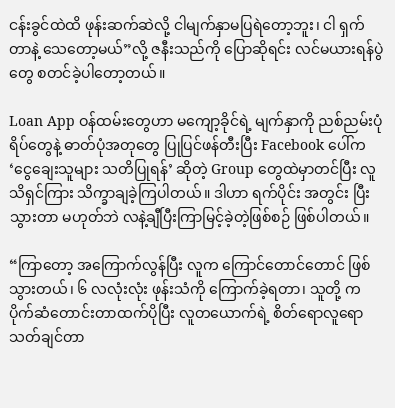ငန်းခွင်ထဲထိ ဖုန်းဆက်ဆဲလို့ ငါမျက်နှာမပြရဲတော့ဘူး၊ ငါ ရှက်တာနဲ့ သေတော့မယ်”လို့ ဇနီးသည်ကို ပြောဆိုရင်း လင်မယားရန်ပွဲတွေ စတင်ခဲ့ပါတော့တယ်။

Loan App ဝန်ထမ်းတွေဟာ မကျော့ခိုင်ရဲ့ မျက်နှာကို ညစ်ညမ်းပုံရိပ်တွေနဲ့ ဓာတ်ပုံအတုတွေ ပြုပြင်ဖန်တီးပြီး Facebook ပေါ်က ‘ငွေချေးသူများ သတိပြုရန်’ ဆိုတဲ့ Group တွေထဲမှာတင်ပြီး လူသိရှင်ကြား သိက္ခာချခဲ့ကြပါတယ်။ ဒါဟာ ရက်ပိုင်း အတွင်း ပြီးသွားတာ မဟုတ်ဘဲ လနဲ့ချီပြီးကြာမြင့်ခဲ့တဲ့ဖြစ်စဉ် ဖြစ်ပါတယ်။

“ကြာတော့ အကြောက်လွန်ပြီး လူက ကြောင်တောင်တောင် ဖြစ်သွားတယ်၊ ၆ လလုံးလုံး ဖုန်းသံကို ကြောက်ခဲ့ရတာ၊ သူတို့ က ပိုက်ဆံတောင်းတာထက်ပိုပြီး လူတယောက်ရဲ့ စိတ်ရောလူရော သတ်ချင်တာ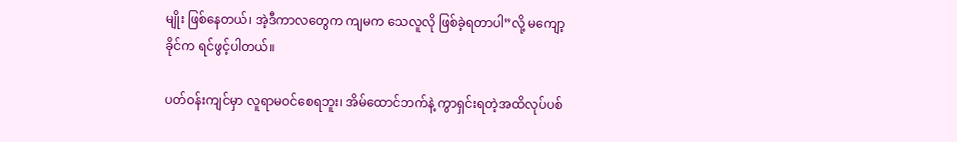မျိုး ဖြစ်နေတယ်၊ အဲ့ဒီကာလတွေက ကျမက သေလူလို ဖြစ်ခဲ့ရတာပါ”လို့ မကျော့ခိုင်က ရင်ဖွင့်ပါတယ်။

ပတ်ဝန်းကျင်မှာ လူရာမဝင်စေရဘူး၊ အိမ်ထောင်ဘက်နဲ့ ကွာရှင်းရတဲ့အထိလုပ်ပစ်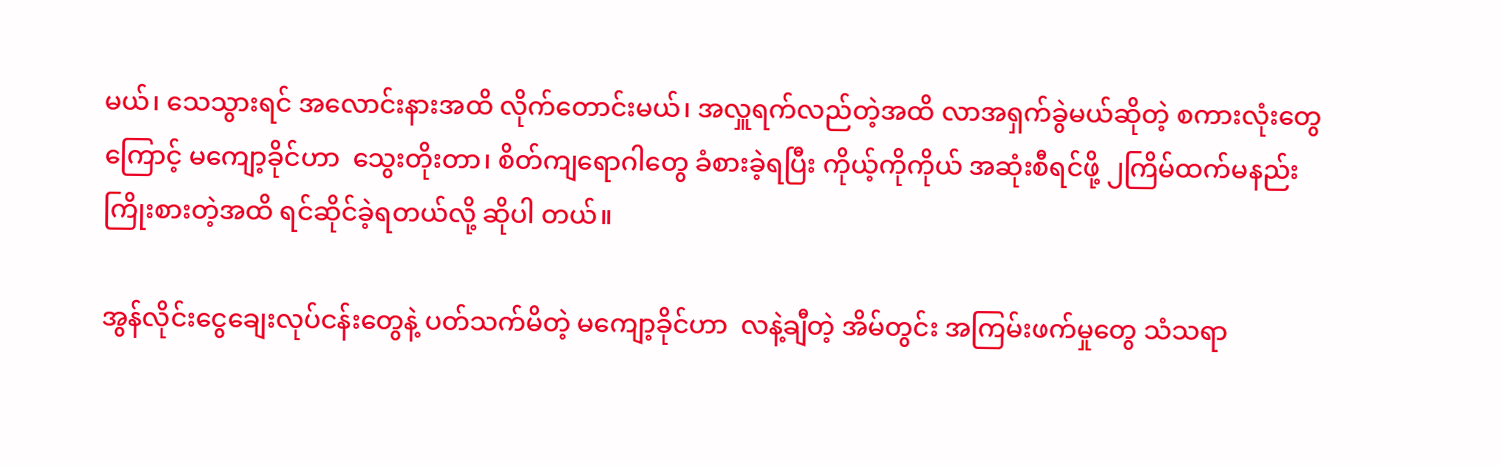မယ်၊ သေသွားရင် အလောင်းနားအထိ လိုက်တောင်းမယ်၊ အလှူရက်လည်တဲ့အထိ လာအရှက်ခွဲမယ်ဆိုတဲ့ စကားလုံးတွေကြောင့် မကျော့ခိုင်ဟာ  သွေးတိုးတာ၊ စိတ်ကျရောဂါတွေ ခံစားခဲ့ရပြီး ကိုယ့်ကိုကိုယ် အဆုံးစီရင်ဖို့ ၂ကြိမ်ထက်မနည်း ကြိုးစားတဲ့အထိ ရင်ဆိုင်ခဲ့ရတယ်လို့ ဆိုပါ တယ်။

အွန်လိုင်းငွေချေးလုပ်ငန်းတွေနဲ့ ပတ်သက်မိတဲ့ မကျော့ခိုင်ဟာ  လနဲ့ချီတဲ့ အိမ်တွင်း အကြမ်းဖက်မှုတွေ သံသရာ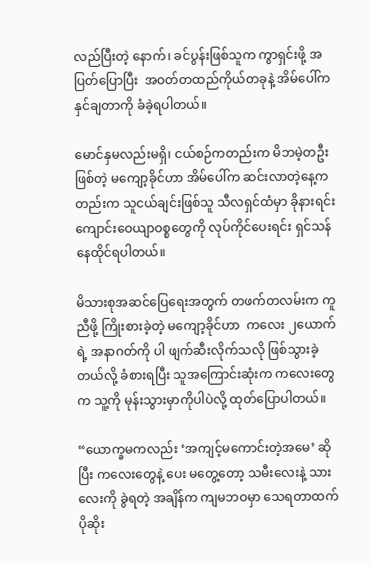လည်ပြီးတဲ့ နောက်၊ ခင်ပွန်းဖြစ်သူက ကွာရှင်းဖို့ အပြတ်ပြောပြီး  အဝတ်တထည်ကိုယ်တခုနဲ့ အိမ်ပေါ်က နှင်ချတာကို ခံခဲ့ရပါတယ်။

မောင်နှမလည်းမရှိ၊ ငယ်စဉ်ကတည်းက မိဘမဲ့တဦးဖြစ်တဲ့ မကျော့ခိုင်ဟာ အိမ်ပေါ်က ဆင်းလာတဲ့နေ့ကတည်းက သူငယ်ချင်းဖြစ်သူ သီလရှင်ထံမှာ ခိုနားရင်း ကျောင်းဝေယျာဝစ္စတွေကို လုပ်ကိုင်ပေးရင်း ရှင်သန်နေထိုင်ရပါတယ်။

မိသားစုအဆင်ပြေရေးအတွက် တဖက်တလမ်းက ကူညီဖို့ ကြိုးစားခဲ့တဲ့ မကျော့ခိုင်ဟာ  ကလေး ၂ယောက်ရဲ့ အနာဂတ်ကို ပါ ဖျက်ဆီးလိုက်သလို ဖြစ်သွားခဲ့တယ်လို့ ခံစားရပြီး သူအကြောင်းဆုံးက ကလေးတွေက သူ့ကို မုန်းသွားမှာကိုပါပဲလို့ ထုတ်ပြောပါတယ်။

“ယောက္ခမကလည်း ‘အကျင့်မကောင်းတဲ့အမေ’ ဆိုပြီး ကလေးတွေနဲ့ ပေး မတွေ့တော့ သမီးလေးနဲ့ သားလေးကို ခွဲရတဲ့ အချိန်က ကျမဘဝမှာ သေရတာထက် ပိုဆိုး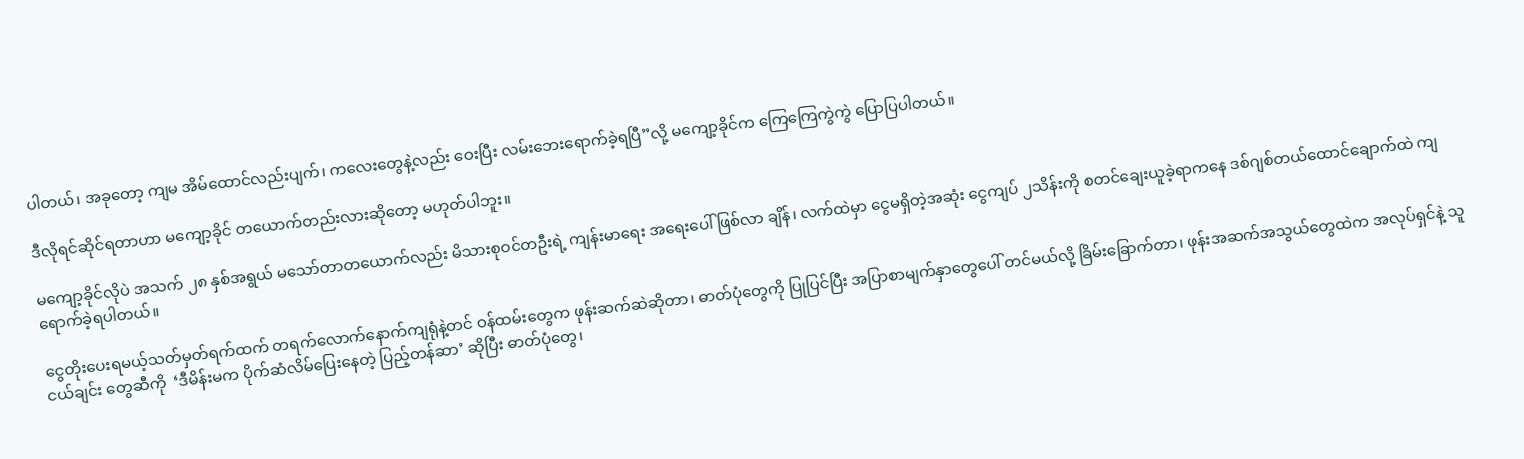ပါတယ်၊ အခုတော့ ကျမ အိမ်ထောင်လည်းပျက်၊ ကလေးတွေနဲ့လည်း ဝေးပြီး လမ်းဘေးရောက်ခဲ့ရပြီ”လို့ မကျော့ခိုင်က ကြေကြေကွဲကွဲ ပြောပြပါတယ်။

ဒီလိုရင်ဆိုင်ရတာဟာ မကျော့ခိုင် တယောက်တည်းလားဆိုတော့ မဟုတ်ပါဘူး။

မကျော့ခိုင်လိုပဲ အသက် ၂၈ နှစ်အရွယ် မသော်တာတယောက်လည်း မိသားစုဝင်တဦးရဲ့ ကျန်းမာရေး အရေးပေါ် ဖြစ်လာ ချိန်၊ လက်ထဲမှာ ငွေမရှိတဲ့အဆုံး ငွေကျပ် ၂သိန်းကို စတင်ချေးယူခဲ့ရာကနေ ဒစ်ဂျစ်တယ်ထောင်ချောက်ထဲ ကျရောက်ခဲ့ရပါတယ်။

ငွေတိုးပေးရမယ့်သတ်မှတ်ရက်ထက် တရက်လောက်နောက်ကျရုံနဲ့တင် ဝန်ထမ်းတွေက ဖုန်းဆက်ဆဲဆိုတာ၊ ဓာတ်ပုံတွေကို ပြုပြင်ပြီး အပြာစာမျက်နှာတွေပေါ် တင်မယ်လို့ ခြိမ်းခြောက်တာ၊ ဖုန်းအဆက်အသွယ်တွေထဲက အလုပ်ရှင်နဲ့ သူငယ်ချင်း တွေဆီကို  ‘ဒီမိန်းမက ပိုက်ဆံလိမ်ပြေးနေတဲ့ ပြည့်တန်ဆာ’ ဆိုပြီး ဓာတ်ပုံတွေ၊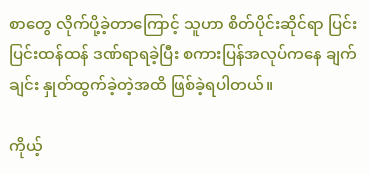စာတွေ လိုက်ပို့ခဲ့တာကြောင့် သူဟာ စိတ်ပိုင်းဆိုင်ရာ ပြင်းပြင်းထန်ထန် ဒဏ်ရာရခဲ့ပြီး စကားပြန်အလုပ်ကနေ ချက်ချင်း နှုတ်ထွက်ခဲ့တဲ့အထိ ဖြစ်ခဲ့ရပါတယ်။

ကိုယ့်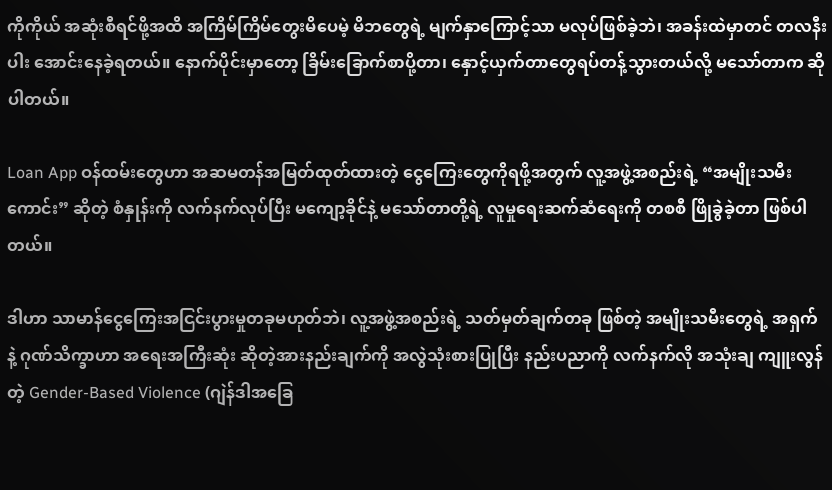ကိုကိုယ် အဆုံးစီရင်ဖို့အထိ အကြိမ်ကြိမ်တွေးမိပေမဲ့ မိဘတွေရဲ့ မျက်နှာကြောင့်သာ မလုပ်ဖြစ်ခဲ့ဘဲ၊ အခန်းထဲမှာတင် တလနီးပါး အောင်းနေခဲ့ရတယ်။ နောက်ပိုင်းမှာတော့ ခြိမ်းခြောက်စာပို့တာ၊ နှောင့်ယှက်တာတွေရပ်တန့်သွားတယ်လို့ မသော်တာက ဆိုပါတယ်။

Loan App ဝန်ထမ်းတွေဟာ အဆမတန်အမြတ်ထုတ်ထားတဲ့ ငွေကြေးတွေကိုရဖို့အတွက် လူ့အဖွဲ့အစည်းရဲ့ “အမျိုးသမီး ကောင်း” ဆိုတဲ့ စံနှုန်းကို လက်နက်လုပ်ပြီး မကျော့ခိုင်နဲ့ မသော်တာတို့ရဲ့ လူမှုရေးဆက်ဆံရေးကို တစစီ ဖြိုခွဲခဲ့တာ ဖြစ်ပါ တယ်။

ဒါဟာ သာမာန်ငွေကြေးအငြင်းပွားမှုတခုမဟုတ်ဘဲ၊ လူ့အဖွဲ့အစည်းရဲ့ သတ်မှတ်ချက်တခု ဖြစ်တဲ့ အမျိုးသမီးတွေရဲ့ အရှက် နဲ့ ဂုဏ်သိက္ခာဟာ အရေးအကြီးဆုံး ဆိုတဲ့အားနည်းချက်ကို အလွဲသုံးစားပြုပြီး နည်းပညာကို လက်နက်လို အသုံးချ ကျူးလွန်တဲ့ Gender-Based Violence (ဂျဲန်ဒါအခြေ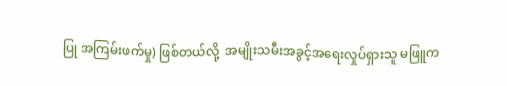ပြု အကြမ်းဖက်မှု) ဖြစ်တယ်လို့  အမျိုးသမီးအခွင့်အရေးလှုပ်ရှားသူ မဖြူက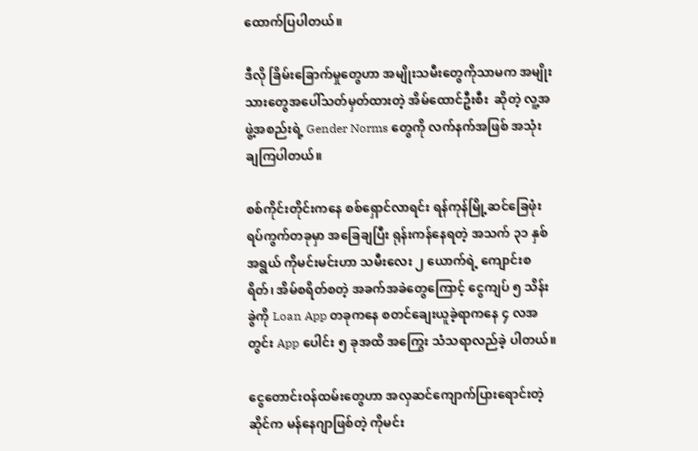ထောက်ပြပါတယ်။

ဒီလို ခြိမ်းခြောက်မှုတွေဟာ အမျိုးသမီးတွေကိုသာမက အမျိုးသားတွေအပေါ်သတ်မှတ်ထားတဲ့ အိမ်ထောင်ဦးစီး  ဆိုတဲ့ လူ့အဖွဲ့အစည်းရဲ့ Gender Norms တွေကို လက်နက်အဖြစ် အသုံးချကြပါတယ်။

စစ်ကိုင်းတိုင်းကနေ စစ်ရှောင်လာရင်း ရန်ကုန်မြို့ဆင်ခြေဖုံး ရပ်ကွက်တခုမှာ အခြေချပြီး ရုန်းကန်နေရတဲ့ အသက် ၃၁ နှစ် အရွယ် ကိုမင်းမင်းဟာ သမီးလေး ၂ ယောက်ရဲ့ ကျောင်းစရိတ်၊ အိမ်စရိတ်စတဲ့ အခက်အခဲတွေကြောင့် ငွေကျပ် ၅ သိန်းခွဲကို Loan App တခုကနေ စတင်ချေးယူခဲ့ရာကနေ ၄ လအတွင်း App ပေါင်း ၅ ခုအထိ အကြွေး သံသရာလည်ခဲ့ ပါတယ်။

ငွေတောင်းဝန်ထမ်းတွေဟာ အလှဆင်ကျောက်ပြားရောင်းတဲ့ဆိုင်က မန်နေဂျာဖြစ်တဲ့ ကိုမင်း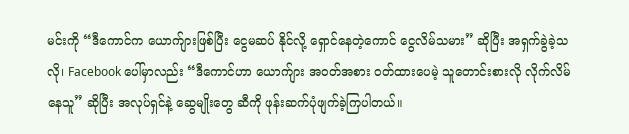မင်းကို “ဒီကောင်က ယောက်ျားဖြစ်ပြီး ငွေမဆပ် နိုင်လို့ ရှောင်နေတဲ့ကောင် ငွေလိမ်သမား” ဆိုပြီး အရှက်ခွဲခဲ့သလို၊ Facebook ပေါ်မှာလည်း “ဒီကောင်ဟာ ယောက်ျား အဝတ်အစား ဝတ်ထားပေမဲ့ သူတောင်းစားလို လိုက်လိမ်နေသူ” ဆိုပြီး အလုပ်ရှင်နဲ့ ဆွေမျိုးတွေ ဆီကို ဖုန်းဆက်ပုံဖျက်ခဲ့ကြပါတယ်။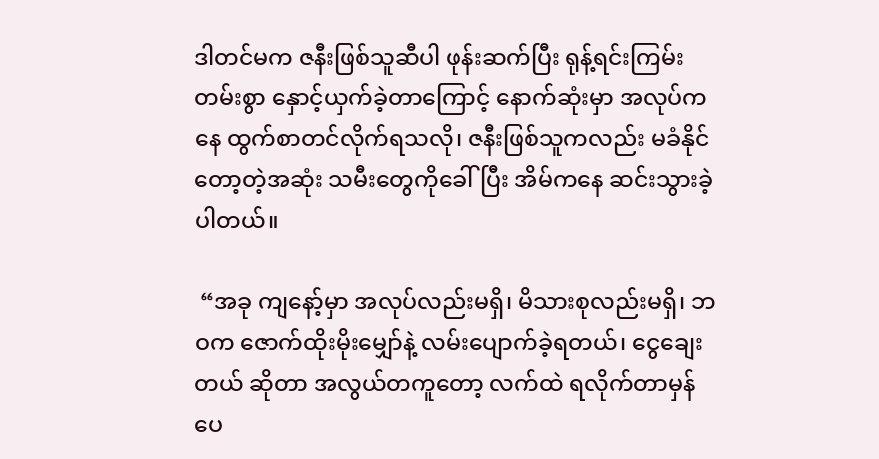ဒါတင်မက ဇနီးဖြစ်သူဆီပါ ဖုန်းဆက်ပြီး ရုန့်ရင်းကြမ်းတမ်းစွာ နှောင့်ယှက်ခဲ့တာကြောင့် နောက်ဆုံးမှာ အလုပ်ကနေ ထွက်စာတင်လိုက်ရသလို၊ ဇနီးဖြစ်သူကလည်း မခံနိုင်တော့တဲ့အဆုံး သမီးတွေကိုခေါ်ပြီး အိမ်ကနေ ဆင်းသွားခဲ့ပါတယ်။

 “အခု ကျနော့်မှာ အလုပ်လည်းမရှိ၊ မိသားစုလည်းမရှိ၊ ဘဝက ဇောက်ထိုးမိုးမျှော်နဲ့ လမ်းပျောက်ခဲ့ရတယ်၊ ငွေချေးတယ် ဆိုတာ အလွယ်တကူတော့ လက်ထဲ ရလိုက်တာမှန်ပေ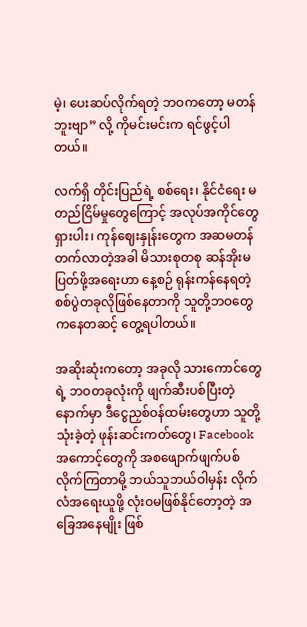မဲ့၊ ပေးဆပ်လိုက်ရတဲ့ ဘဝကတော့ မတန်ဘူးဗျာ” လို့ ကိုမင်းမင်းက ရင်ဖွင့်ပါတယ်။

လက်ရှိ တိုင်းပြည်ရဲ့ စစ်ရေး၊ နိုင်ငံရေး မတည်ငြိမ်မှုတွေကြောင့် အလုပ်အကိုင်တွေ ရှားပါး၊ ကုန်ဈေးနှုန်းတွေက အဆမတန် တက်လာတဲ့အခါ မိသားစုတစု ဆန်အိုးမပြတ်ဖို့အရေးဟာ နေ့စဉ် ရုန်းကန်နေရတဲ့ စစ်ပွဲတခုလိုဖြစ်နေတာကို သူတို့ဘဝတွေ ကနေတဆင့် တွေ့ရပါတယ်။

အဆိုးဆုံးကတော့ အခုလို သားကောင်တွေရဲ့ ဘဝတခုလုံးကို ဖျက်ဆီးပစ်ပြီးတဲ့နောက်မှာ ဒီငွေညှစ်ဝန်ထမ်းတွေဟာ သူတို့ သုံးခဲ့တဲ့ ဖုန်းဆင်းကတ်တွေ၊ Facebook အကောင့်တွေကို အစဖျောက်ဖျက်ပစ်လိုက်ကြတာမို့ ဘယ်သူဘယ်ဝါမှန်း လိုက်လံအရေးယူဖို့ လုံးဝမဖြစ်နိုင်တော့တဲ့ အခြေအနေမျိုး ဖြစ်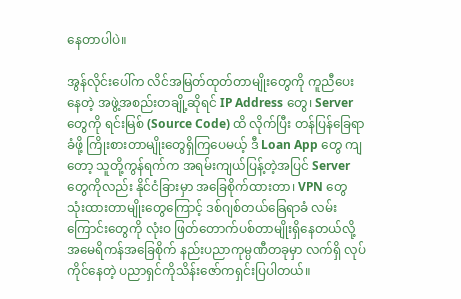နေတာပါပဲ။

အွန်လိုင်းပေါ်က လိင်အမြတ်ထုတ်တာမျိုးတွေကို ကူညီပေးနေတဲ့ အဖွဲ့အစည်းတချို့ဆိုရင် IP Address တွေ၊ Server တွေကို ရင်းမြစ် (Source Code) ထိ လိုက်ပြီး တန်ပြန်ခြေရာခံဖို့ ကြိုးစားတာမျိုးတွေရှိကြပေမယ့် ဒီ Loan App တွေ ကျတော့ သူတို့ကွန်ရက်က အရမ်းကျယ်ပြန့်တဲ့အပြင် Server တွေကိုလည်း နိုင်ငံခြားမှာ အခြေစိုက်ထားတာ၊ VPN တွေ သုံးထားတာမျိုးတွေကြောင့် ဒစ်ဂျစ်တယ်ခြေရာခံ လမ်းကြောင်းတွေကို လုံးဝ ဖြတ်တောက်ပစ်တာမျိုးရှိနေတယ်လို့ အမေရိကန်အခြေစိုက် နည်းပညာကုမ္ပဏီတခုမှာ လက်ရှိ လုပ်ကိုင်နေတဲ့ ပညာရှင်ကိုသိန်းဇော်ကရှင်းပြပါတယ်။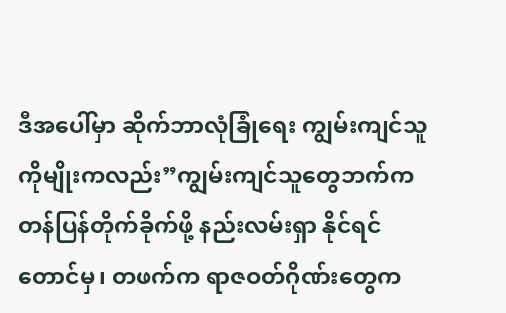ဒီအပေါ်မှာ ဆိုက်ဘာလုံခြုံရေး ကျွမ်းကျင်သူ ကိုမျိုးကလည်း”ကျွမ်းကျင်သူတွေဘက်က တန်ပြန်တိုက်ခိုက်ဖို့ နည်းလမ်းရှာ နိုင်ရင်တောင်မှ၊ တဖက်က ရာဇဝတ်ဂိုဏ်းတွေက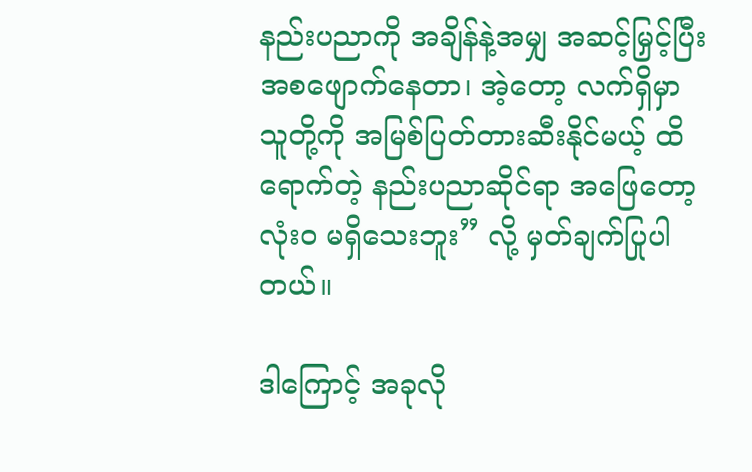နည်းပညာကို အချိန်နဲ့အမျှ အဆင့်မြှင့်ပြီး အစဖျောက်နေတာ၊ အဲ့တော့ လက်ရှိမှာ သူတို့ကို အမြစ်ပြတ်တားဆီးနိုင်မယ့် ထိရောက်တဲ့ နည်းပညာဆိုင်ရာ အဖြေတော့လုံးဝ မရှိသေးဘူး” လို့ မှတ်ချက်ပြုပါတယ်။

ဒါကြောင့် အခုလို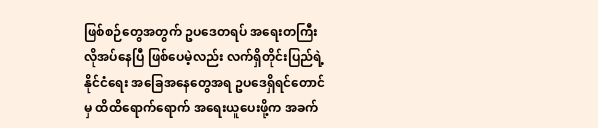ဖြစ်စဉ်တွေအတွက် ဥပဒေတရပ် အရေးတကြီး လိုအပ်နေပြီ ဖြစ်ပေမဲ့လည်း လက်ရှိတိုင်းပြည်ရဲ့ နိုင်ငံရေး အခြေအနေတွေအရ ဥပဒေရှိရင်တောင်မှ ထိထိရောက်ရောက် အရေးယူပေးဖို့က အခက်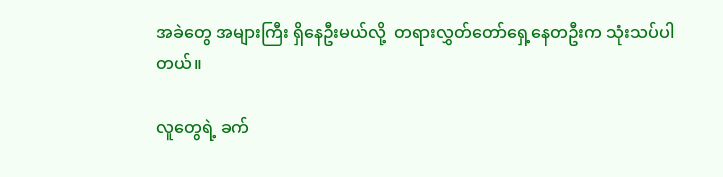အခဲတွေ အများကြီး ရှိနေဦးမယ်လို့  တရားလွှတ်တော်ရှေ့နေတဦးက သုံးသပ်ပါတယ်။

လူတွေရဲ့ ခက်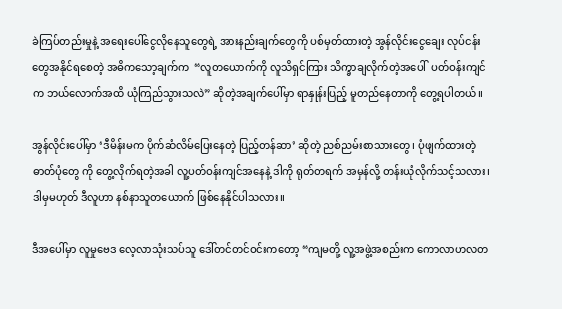ခဲကြပ်တည်းမှုနဲ့ အရေးပေါ်ငွေလိုနေသူတွေရဲ့ အားနည်းချက်တွေကို ပစ်မှတ်ထားတဲ့ အွန်လိုင်းငွေချေး လုပ်ငန်းတွေအနိုင်ရစေတဲ့ အဓိကသော့ချက်က  “လူတယောက်ကို လူသိရှင်ကြား သိက္ခာချလိုက်တဲ့အပေါ်  ပတ်ဝန်းကျင်က ဘယ်လောက်အထိ ယုံကြည်သွားသလဲ” ဆိုတဲ့အချက်ပေါ်မှာ ရာနှုန်းပြည့် မူတည်နေတာကို တွေ့ရပါတယ်။

အွန်လိုင်းပေါ်မှာ ‘ဒီမိန်းမက ပိုက်ဆံလိမ်ပြေးနေတဲ့ ပြည့်တန်ဆာ’ ဆိုတဲ့ ညစ်ညမ်းစာသားတွေ၊ ပုံဖျက်ထားတဲ့ ဓာတ်ပုံတွေ ကို တွေ့လိုက်ရတဲ့အခါ လူ့ပတ်ဝန်းကျင်အနေနဲ့ ဒါကို ရုတ်တရက် အမှန်လို့ တန်းယုံလိုက်သင့်သလား၊ ဒါမှမဟုတ် ဒီလူဟာ နစ်နာသူတယောက် ဖြစ်နေနိုင်ပါသလား။

ဒီအပေါ်မှာ လူမှုဗေဒ လေ့လာသုံးသပ်သူ ဒေါ်တင်တင်ဝင်းကတော့ “ကျမတို့ လူ့အဖွဲ့အစည်းက ကောလာဟလတ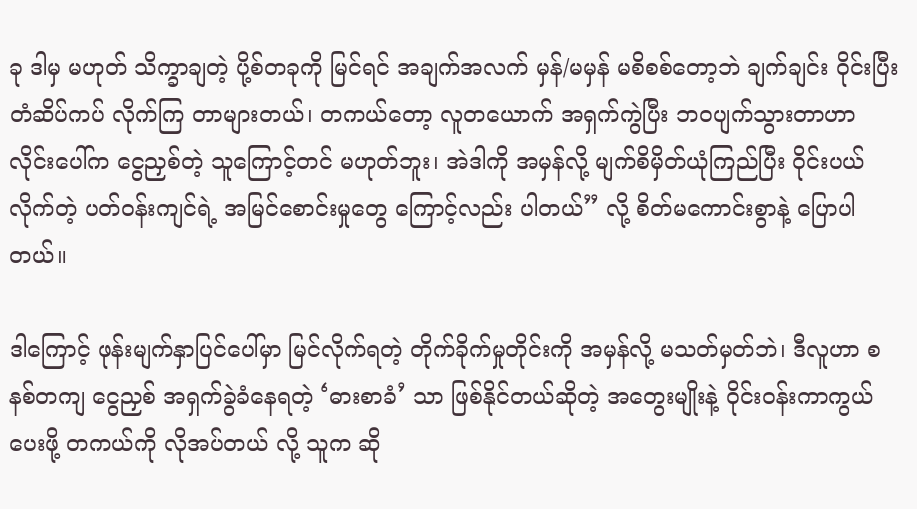ခု ဒါမှ မဟုတ် သိက္ခာချတဲ့ ပို့စ်တခုကို မြင်ရင် အချက်အလက် မှန်/မမှန် မစိစစ်တော့ဘဲ ချက်ချင်း ဝိုင်းပြီး တံဆိပ်ကပ် လိုက်ကြ တာများတယ်၊ တကယ်တော့ လူတယောက် အရှက်ကွဲပြီး ဘဝပျက်သွားတာဟာ လိုင်းပေါ်က ငွေညှစ်တဲ့ သူကြောင့်တင် မဟုတ်ဘူး၊ အဲဒါကို အမှန်လို့ မျက်စိမှိတ်ယုံကြည်ပြီး ဝိုင်းပယ်လိုက်တဲ့ ပတ်ဝန်းကျင်ရဲ့ အမြင်စောင်းမှုတွေ ကြောင့်လည်း ပါတယ်” လို့ စိတ်မကောင်းစွာနဲ့ ပြောပါတယ်။

ဒါကြောင့် ဖုန်းမျက်နှာပြင်ပေါ်မှာ မြင်လိုက်ရတဲ့ တိုက်ခိုက်မှုတိုင်းကို အမှန်လို့ မသတ်မှတ်ဘဲ၊ ဒီလူဟာ စနစ်တကျ ငွေညှစ် အရှက်ခွဲခံနေရတဲ့ ‘ဓားစာခံ’ သာ ဖြစ်နိုင်တယ်ဆိုတဲ့ အတွေးမျိုးနဲ့ ဝိုင်းဝန်းကာကွယ်ပေးဖို့ တကယ်ကို လိုအပ်တယ် လို့ သူက ဆို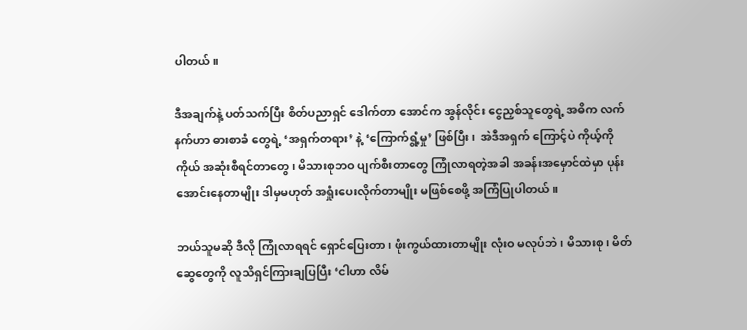ပါတယ်။

ဒီအချက်နဲ့ ပတ်သက်ပြီး စိတ်ပညာရှင် ဒေါက်တာ အောင်က အွန်လိုင်း ငွေညှစ်သူတွေရဲ့ အဓိက လက်နက်ဟာ ဓားစာခံ တွေရဲ့ ‘အရှက်တရား’ နဲ့ ‘ကြောက်ရွံ့မှု’ ဖြစ်ပြီး၊  အဲဒီအရှက် ကြောင့်ပဲ ကိုယ့်ကိုကိုယ် အဆုံးစီရင်တာတွေ၊ မိသားစုဘဝ ပျက်စီးတာတွေ ကြုံလာရတဲ့အခါ အခန်းအမှောင်ထဲမှာ ပုန်းအောင်းနေတာမျိုး ဒါမှမဟုတ် အရှုံးပေးလိုက်တာမျိုး မဖြစ်စေဖို့ အကြံပြုပါတယ်။

ဘယ်သူမဆို ဒီလို ကြုံလာရရင် ရှောင်ပြေးတာ၊ ဖုံးကွယ်ထားတာမျိုး လုံးဝ မလုပ်ဘဲ၊ မိသားစု၊ မိတ်ဆွေတွေကို လူသိရှင်ကြားချပြပြီး ‘ငါဟာ လိမ်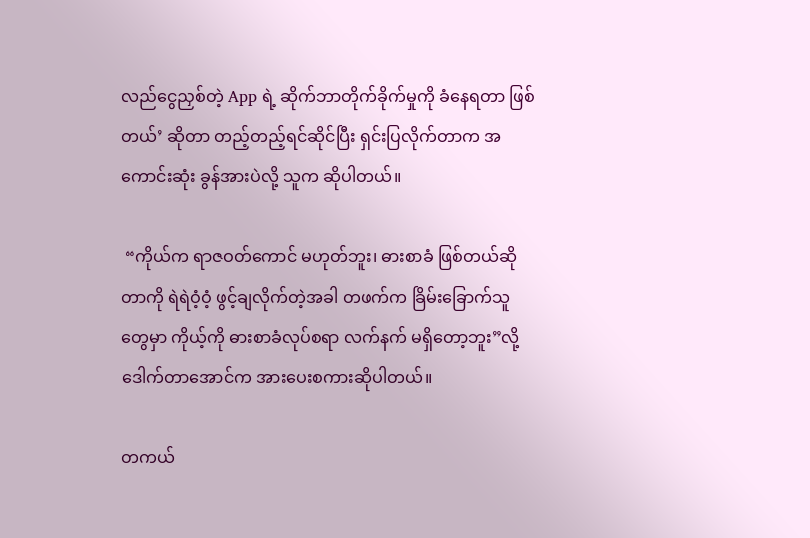လည်ငွေညှစ်တဲ့ App ရဲ့ ဆိုက်ဘာတိုက်ခိုက်မှုကို ခံနေရတာ ဖြစ်တယ်’ ဆိုတာ တည့်တည့်ရင်ဆိုင်ပြီး ရှင်းပြလိုက်တာက အကောင်းဆုံး ခွန်အားပဲလို့ သူက ဆိုပါတယ်။

 “ကိုယ်က ရာဇဝတ်ကောင် မဟုတ်ဘူး၊ ဓားစာခံ ဖြစ်တယ်ဆိုတာကို ရဲရဲဝံ့ဝံ့ ဖွင့်ချလိုက်တဲ့အခါ တဖက်က ခြိမ်းခြောက်သူ တွေမှာ ကိုယ့်ကို ဓားစာခံလုပ်စရာ လက်နက် မရှိတော့ဘူး”လို့ ဒေါက်တာအောင်က အားပေးစကားဆိုပါတယ်။

တကယ်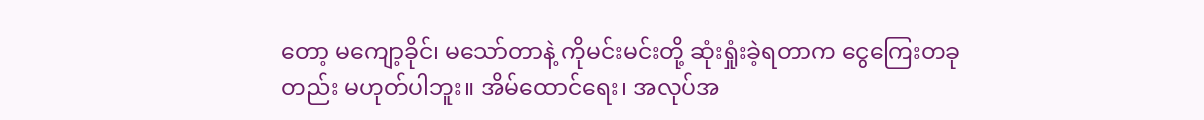တော့ မကျော့ခိုင်၊ မသော်တာနဲ့ ကိုမင်းမင်းတို့ ဆုံးရှုံးခဲ့ရတာက ငွေကြေးတခုတည်း မဟုတ်ပါဘူး။ အိမ်ထောင်ရေး၊ အလုပ်အ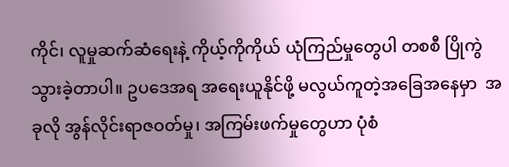ကိုင်၊ လူမှုဆက်ဆံရေးနဲ့ ကိုယ့်ကိုကိုယ် ယုံကြည်မှုတွေပါ တစစီ ပြိုကွဲသွားခဲ့တာပါ။ ဥပဒေအရ အရေးယူနိုင်ဖို့ မလွယ်ကူတဲ့အခြေအနေမှာ  အခုလို အွန်လိုင်းရာဇဝတ်မှု၊ အကြမ်းဖက်မှုတွေဟာ ပုံစံ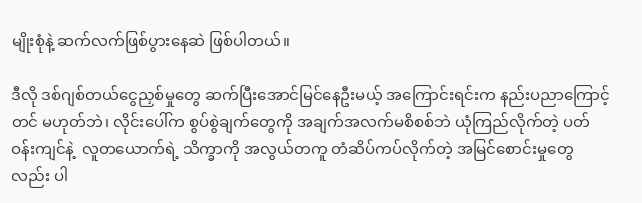မျိုးစုံနဲ့ ဆက်လက်ဖြစ်ပွားနေဆဲ ဖြစ်ပါတယ်။

ဒီလို ဒစ်ဂျစ်တယ်ငွေညှစ်မှုတွေ ဆက်ပြီးအောင်မြင်နေဦးမယ့် အကြောင်းရင်းက နည်းပညာကြောင့်တင် မဟုတ်ဘဲ၊ လိုင်းပေါ်က စွပ်စွဲချက်တွေကို အချက်အလက်မစိစစ်ဘဲ ယုံကြည်လိုက်တဲ့ ပတ်ဝန်းကျင်နဲ့  လူတယောက်ရဲ့ သိက္ခာကို အလွယ်တကူ တံဆိပ်ကပ်လိုက်တဲ့ အမြင်စောင်းမှုတွေလည်း ပါ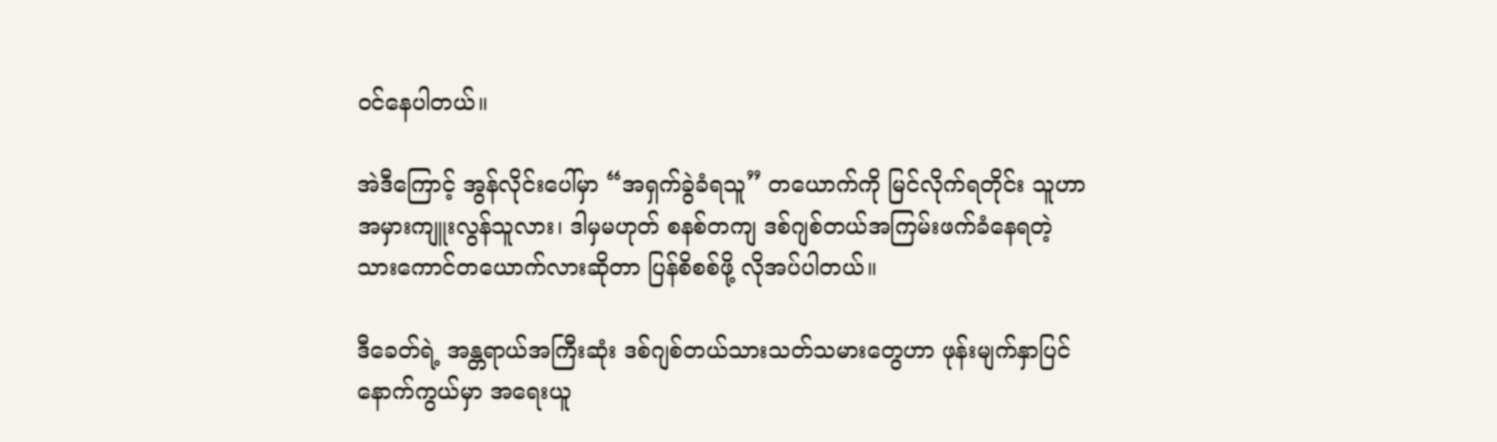ဝင်နေပါတယ်။

အဲဒီကြောင့် အွန်လိုင်းပေါ်မှာ “အရှက်ခွဲခံရသူ” တယောက်ကို မြင်လိုက်ရတိုင်း သူဟာ အမှားကျူးလွန်သူလား၊ ဒါမှမဟုတ် စနစ်တကျ ဒစ်ဂျစ်တယ်အကြမ်းဖက်ခံနေရတဲ့ သားကောင်တယောက်လားဆိုတာ ပြန်စိစစ်ဖို့ လိုအပ်ပါတယ်။

ဒီခေတ်ရဲ့ အန္တရာယ်အကြီးဆုံး ဒစ်ဂျစ်တယ်သားသတ်သမားတွေဟာ ဖုန်းမျက်နှာပြင်နောက်ကွယ်မှာ အရေးယူ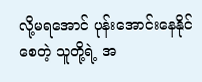လို့မရအောင် ပုန်းအောင်းနေနိုင်စေတဲ့ သူတို့ရဲ့ အ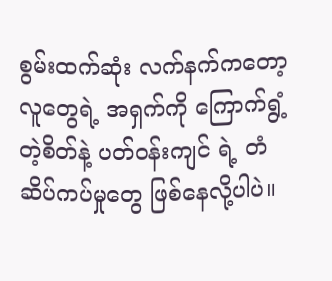စွမ်းထက်ဆုံး လက်နက်ကတော့ လူတွေရဲ့ အရှက်ကို ကြောက်ရွံ့တဲ့စိတ်နဲ့ ပတ်ဝန်းကျင် ရဲ့ တံဆိပ်ကပ်မှုတွေ ဖြစ်နေလို့ပါပဲ။